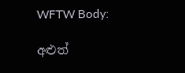WFTW Body:

අළුත්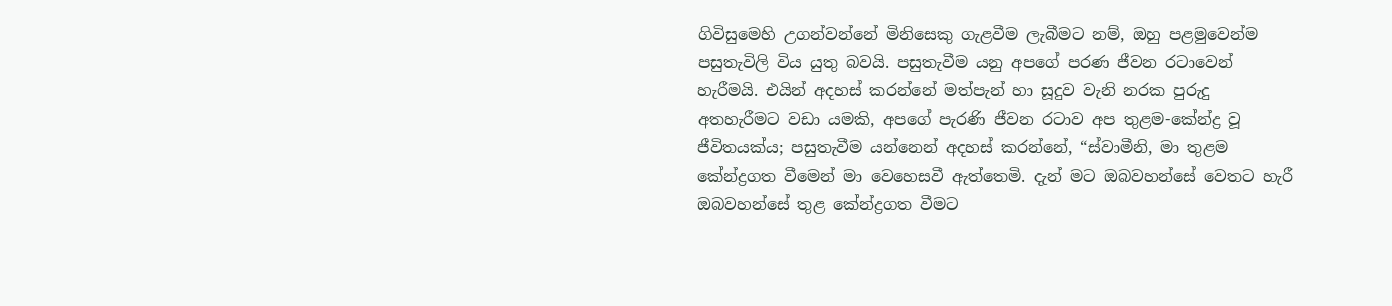ගිවිසුමෙහි උගන්වන්නේ මිනිසෙකු ගැළවීම ලැබීමට නම්, ඔහු පළමුවෙන්ම පසුතැවිලි විය යුතු බවයි. පසුතැවීම යනු අපගේ පරණ ජීවන රටාවෙන් හැරීමයි. එයින් අදහස් කරන්නේ මත්පැන් හා සූදුව වැනි නරක පුරුදු අතහැරීමට වඩා යමකි, අපගේ පැරණි ජීවන රටාව අප තුළම-කේන්ද්‍ර වූ ජීවිතයක්ය; පසුතැවීම යන්නෙන් අදහස් කරන්නේ, “ස්වාමීනි, මා තුළම කේන්ද්‍රගත වීමෙන් මා වෙහෙසවී ඇත්තෙමි. දැන් මට ඔබවහන්සේ වෙතට හැරී ඔබවහන්සේ තුළ කේන්ද්‍රගත වීමට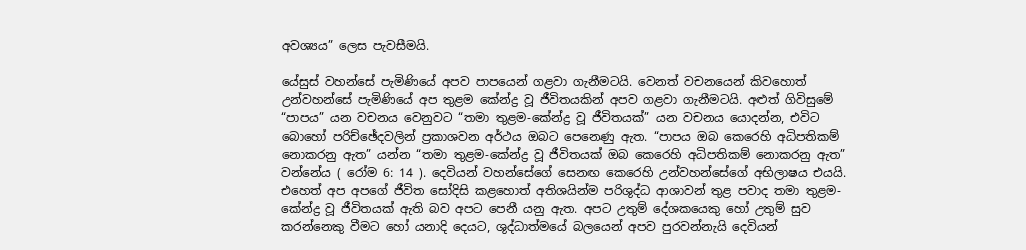අවශ්‍යය” ලෙස පැවසීමයි.

යේසුස් වහන්සේ පැමිණියේ අපව පාපයෙන් ගළවා ගැනීමටයි. වෙනත් වචනයෙන් කිවහොත් උන්වහන්සේ පැමිණියේ අප තුළම කේන්ද්‍ර වූ ජීවිතයකින් අපව ගළවා ගැනීමටයි. අළුත් ගිවිසුමේ “පාපය” යන වචනය වෙනුවට “තමා තුළම-කේන්ද්‍ර වූ ජීවිතයක්” යන වචනය යොදන්න, එවිට බොහෝ පරිච්ඡේදවලින් ප්‍රකාශවන අර්ථය ඔබට පෙනෙණු ඇත. “පාපය ඔබ කෙරෙහි අධිපතිකම් නොකරනු ඇත” යන්න “තමා තුළම-කේන්ද්‍ර වූ ජීවිතයක් ඔබ කෙරෙහි අධිපතිකම් නොකරනු ඇත” වන්නේය ( රෝම 6: 14 ). දෙවියන් වහන්සේගේ සෙනඟ කෙරෙහි උන්වහන්සේගේ අභිලාෂය එයයි. එහෙත් අප අපගේ ජීවිත සෝදිසි කළහොත් අතිශයින්ම පරිශුද්ධ ආශාවන් තුළ පවාද තමා තුළම-කේන්ද්‍ර වූ ජීවිතයක් ඇති බව අපට පෙනී යනු ඇත. අපට උතුම් දේශකයෙකු හෝ උතුම් සුව කරන්නෙකු වීමට හෝ යනාදි දෙයට, ශුද්ධාත්මයේ බලයෙන් අපව පුරවන්නැයි දෙවියන්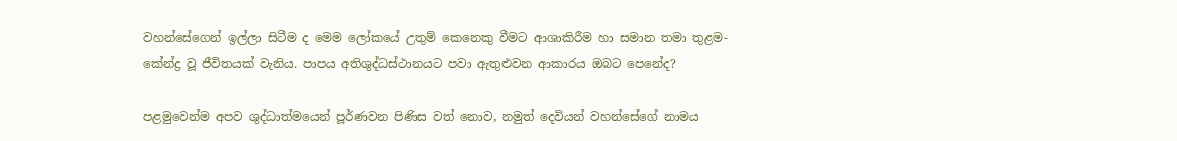වහන්සේගෙන් ඉල්ලා සිටීම ද මෙම ලෝකයේ උතුම් කෙනෙකු වීමට ආශාකිරීම හා සමාන තමා තුළම-කේන්ද්‍ර වූ ජීවිතයක් වැනිය. පාපය අතිශුද්ධස්ථානයට පවා ඇතුළුවන ආකාරය ඔබට පෙනේද?

පළමුවෙන්ම අපව ශුද්ධාත්මයෙන් පූර්ණවන පිණිස වත් නොව, නමුත් දෙවියන් වහන්සේගේ නාමය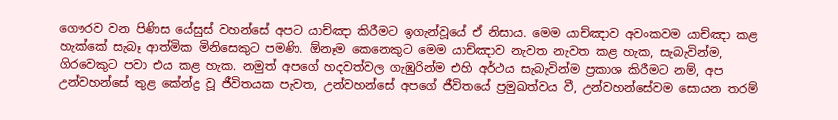ගෞරව වන පිණිස යේසුස් වහන්සේ අපට යාච්ඤා කිරීමට ඉගැන්වූයේ ඒ නිසාය. මෙම යාච්ඤාව අවංකවම යාච්ඤා කළ හැක්කේ සැබෑ ආත්මික මිනිසෙකුට පමණි. ඕනෑම කෙනෙකුට මෙම යාච්ඤාව නැවත නැවත කළ හැක, සැබැවින්ම, ගිරවෙකුට පවා එය කළ හැක. නමුත් අපගේ හදවත්වල ගැඹුරින්ම එහි අර්ථය සැබැවින්ම ප්‍රකාශ කිරීමට නම්, අප උන්වහන්සේ තුළ කේන්ද්‍ර වූ ජීවිතයක පැවත, උන්වහන්සේ අපගේ ජීවිතයේ ප්‍රමුඛත්වය වී, උන්වහන්සේවම සොයන තරම්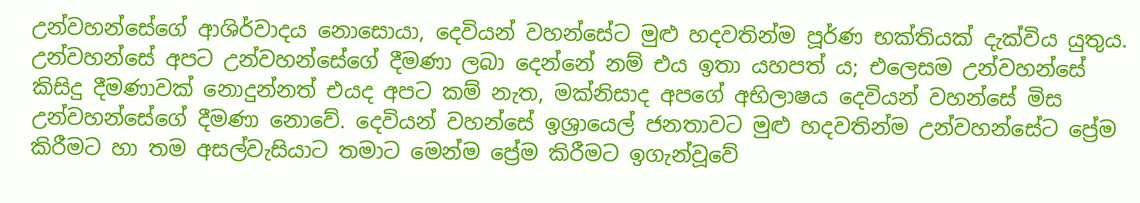උන්වහන්සේගේ ආශිර්වාදය නොසොයා, දෙවියන් වහන්සේට මුළු හදවතින්ම පූර්ණ භක්තියක් දැක්විය යුතුය. උන්වහන්සේ අපට උන්වහන්සේගේ දීමණා ලබා දෙන්නේ නම් එය ඉතා යහපත් ය; එලෙසම උන්වහන්සේ කිසිදු දීමණාවක් නොදුන්නත් එයද අපට කම් නැත, මක්නිසාද අපගේ අභිලාෂය දෙවියන් වහන්සේ මිස උන්වහන්සේගේ දීමණා නොවේ. දෙවියන් වහන්සේ ඉශ්‍රායෙල් ජනතාවට මුළු හදවතින්ම උන්වහන්සේට ප්‍රේම කිරීමට හා තම අසල්වැසියාට තමාට මෙන්ම ප්‍රේම කිරීමට ඉගැන්වූවේ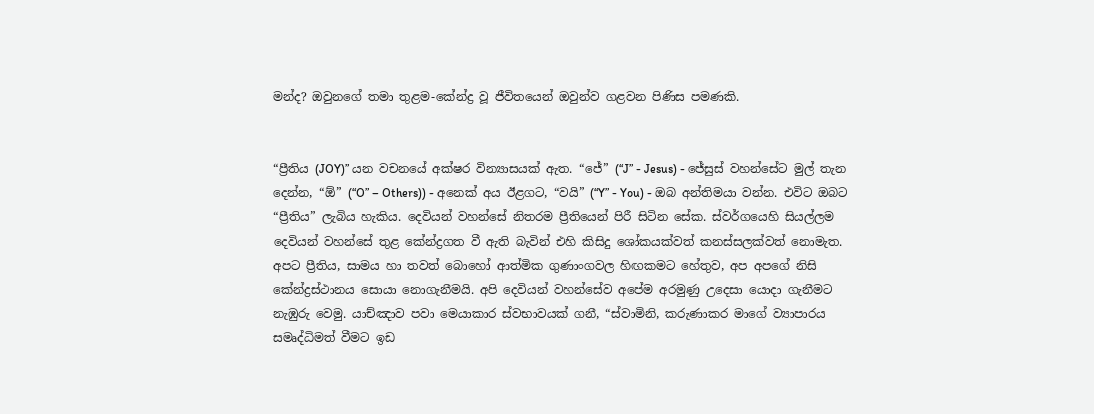මන්ද? ඔවුනගේ තමා තුළම-කේන්ද්‍ර වූ ජීවිතයෙන් ඔවුන්ව ගළවන පිණිස පමණකි.


“ප්‍රීතිය (JOY)” යන වචනයේ අක්ෂර වින්‍යාසයක් ඇත. “ජේ” (“J” - Jesus) - ජේසුස් වහන්සේට මුල් තැන දෙන්න, “ඕ” (“O” – Others)) - අනෙක් අය ඊළගට, “වයි” (“Y” - You) - ඔබ අන්තිමයා වන්න. එවිට ඔබට “ප්‍රීතිය” ලැබිය හැකිය. දෙවියන් වහන්සේ නිතරම ප්‍රීතියෙන් පිරී සිටින සේක. ස්වර්ගයෙහි සියල්ලම දෙවියන් වහන්සේ තුළ කේන්ද්‍රගත වී ඇති බැවින් එහි කිසිදු ශෝකයක්වත් කනස්සලක්වත් නොමැත. අපට ප්‍රීතිය, සාමය හා තවත් බොහෝ ආත්මික ගුණාංගවල හිඟකමට හේතුව, අප අපගේ නිසි කේන්ද්‍රස්ථානය සොයා නොගැනීමයි. අපි දෙවියන් වහන්සේව අපේම අරමුණු උදෙසා යොදා ගැනීමට නැඹුරු වෙමු. යාච්ඤාව පවා මෙයාකාර ස්වභාවයක් ගනී, “ස්වාමිනි, කරුණාකර මාගේ ව්‍යාපාරය සමෘද්ධිමත් වීමට ඉඩ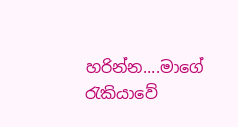හරින්න....මාගේ රැකියාවේ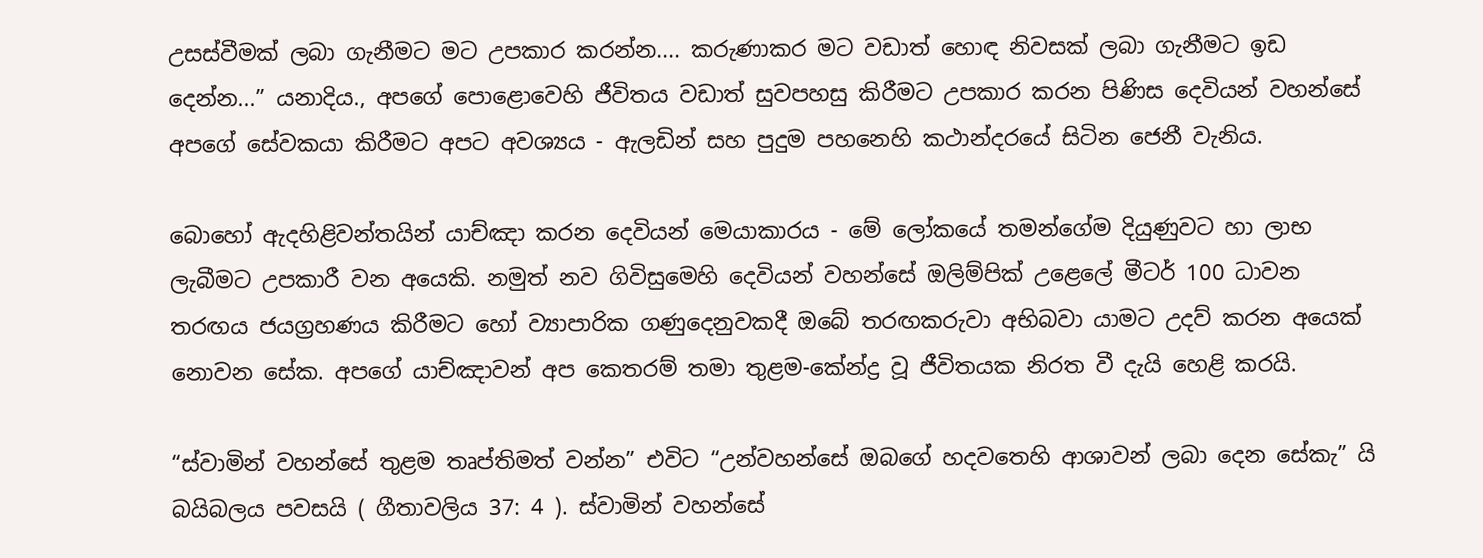උසස්වීමක් ලබා ගැනීමට මට උපකාර කරන්න.... කරුණාකර මට වඩාත් හොඳ නිවසක් ලබා ගැනීමට ඉඩ දෙන්න...” යනාදිය., අපගේ පොළොවෙහි ජීවිතය වඩාත් සුවපහසු කිරීමට උපකාර කරන පිණිස දෙවියන් වහන්සේ අපගේ සේවකයා කිරීමට අපට අවශ්‍යය - ඇලඩින් සහ පුදුම පහනෙහි කථාන්දරයේ සිටින ජෙනී වැනිය.

බොහෝ ඇදහිළිවන්තයින් යාච්ඤා කරන දෙවියන් මෙයාකාරය - මේ ලෝකයේ තමන්ගේම දියුණුවට හා ලාභ ලැබීමට උපකාරී වන අයෙකි. නමුත් නව ගිවිසුමෙහි දෙවියන් වහන්සේ ඔලිම්පික් උළෙලේ මීටර් 100 ධාවන තරඟය ජයග්‍රහණය කිරීමට හෝ ව්‍යාපාරික ගණුදෙනුවකදී ඔබේ තරඟකරුවා අභිබවා යාමට උදව් කරන අයෙක් නොවන සේක. අපගේ යාච්ඤාවන් අප කෙතරම් තමා තුළම-කේන්ද්‍ර වූ ජීවිතයක නිරත වී දැයි හෙළි කරයි.

“ස්වාමින් වහන්සේ තුළම තෘප්තිමත් වන්න” එවිට “උන්වහන්සේ ඔබගේ හදවතෙහි ආශාවන් ලබා දෙන සේකැ” යි බයිබලය පවසයි ( ගීතාවලිය 37: 4 ). ස්වාමින් වහන්සේ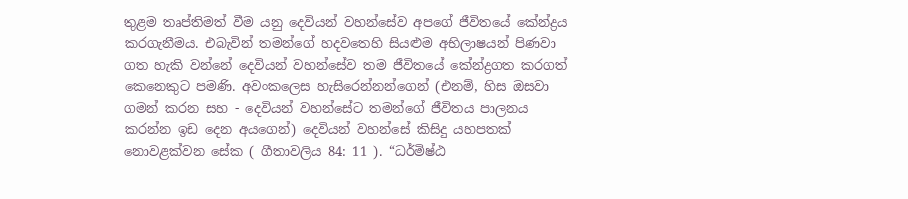තුළම තෘප්තිමත් වීම යනු දෙවියන් වහන්සේව අපගේ ජීවිතයේ කේන්ද්‍රය කරගැනීමය. එබැවින් තමන්ගේ හදවතෙහි සියළුම අභිලාෂයන් පිණවා ගත හැකි වන්නේ දෙවියන් වහන්සේව තම ජීවිතයේ කේන්ද්‍රගත කරගත් කෙනෙකුට පමණි. අවංකලෙස හැසිරෙන්නන්ගෙන් (එනම්, හිස ඔසවා ගමන් කරන සහ - දෙවියන් වහන්සේට තමන්ගේ ජීවිතය පාලනය කරන්න ඉඩ දෙන අයගෙන්) දෙවියන් වහන්සේ කිසිදු යහපතක් නොවළක්වන සේක ( ගීතාවලිය 84: 11 ). “ධර්මිෂ්ඨ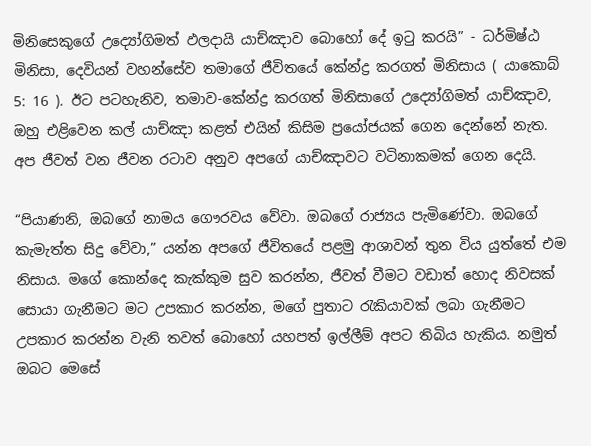මිනිසෙකුගේ උද්‍යෝගිමත් ඵලදායි යාච්ඤාව බොහෝ දේ ඉටු කරයි” - ධර්මිෂ්ඨ මිනිසා, දෙවියන් වහන්සේව තමාගේ ජීවිතයේ කේන්ද්‍ර කරගත් මිනිසාය ( යාකොබ් 5: 16 ). ඊට පටහැනිව, තමාව-කේන්ද්‍ර කරගත් මිනිසාගේ උද්‍යෝගිමත් යාච්ඤාව, ඔහු එළිවෙන කල් යාච්ඤා කළත් එයින් කිසිම ප්‍රයෝජයක් ගෙන දෙන්නේ නැත. අප ජීවත් වන ජීවන රටාව අනුව අපගේ යාච්ඤාවට වටිනාකමක් ගෙන දෙයි.

“පියාණනි, ඔබගේ නාමය ගෞරවය වේවා. ඔබගේ රාජ්‍යය පැමිණේවා. ඔබගේ කැමැත්ත සිදු වේවා,” යන්න අපගේ ජීවිතයේ පළමු ආශාවන් තුන විය යුත්තේ එම නිසාය. මගේ කොන්දෙ කැක්කුම සුව කරන්න, ජීවත් වීමට වඩාත් හොද නිවසක් සොයා ගැනීමට මට උපකාර කරන්න, මගේ පුතාට රැකියාවක් ලබා ගැනීමට උපකාර කරන්න වැනි තවත් බොහෝ යහපත් ඉල්ලීම් අපට තිබිය හැකිය. නමුත් ඔබට මෙසේ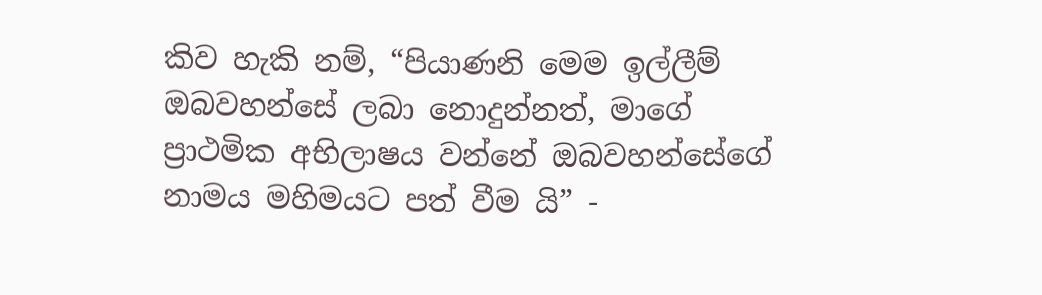කිව හැකි නම්, “පියාණනි මෙම ඉල්ලීම් ඔබවහන්සේ ලබා නොදුන්නත්, මාගේ ප්‍රාථමික අභිලාෂය වන්නේ ඔබවහන්සේගේ නාමය මහිමයට පත් වීම යි” -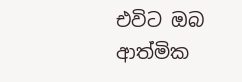එවිට ඔබ ආත්මික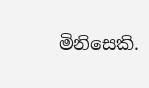මිනිසෙකි.